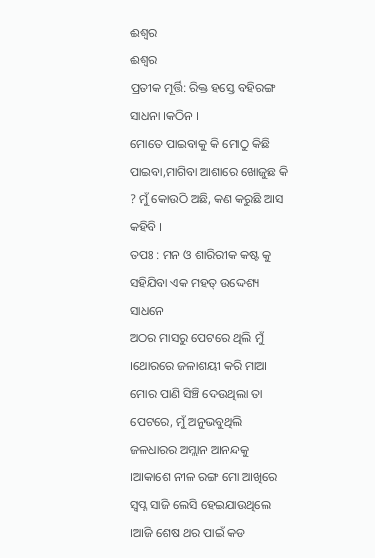ଈଶ୍ବର
ଈଶ୍ବର
ପ୍ରତୀକ ମୂର୍ତ୍ତି: ରିକ୍ତ ହସ୍ତେ ବହିରଙ୍ଗ ସାଧନା ।କଠିନ ।
ମୋତେ ପାଇବାକୁ କି ମୋଠୁ କିଛି ପାଇବା,ମାଗିବା ଆଶାରେ ଖୋଜୁଛ କି ? ମୁଁ କୋଉଠି ଅଛି, କଣ କରୁଛି ଆସ କହିବି ।
ତପଃ : ମନ ଓ ଶାରିରୀକ କଷ୍ଟ କୁ ସହିଯିବା ଏକ ମହତ୍ ଉଦ୍ଦେଶ୍ୟ ସାଧନେ
ଅଠର ମାସରୁ ପେଟରେ ଥିଲି ମୁଁ ।ଥୋରରେ ଜଳାଶୟୀ କରି ମାଆ ମୋର ପାଣି ସିଞ୍ଚି ଦେଉଥିଲା ତା ପେଟରେ, ମୁଁ ଅନୁଭବୁଥିଲି ଜଳଧାରର ଅମ୍ଲାନ ଆନନ୍ଦକୁ ।ଆକାଶେ ନୀଳ ରଙ୍ଗ ମୋ ଆଖିରେ ସ୍ବପ୍ନ ସାଜି ଲେସି ହେଇଯାଉଥିଲେ ।ଆଜି ଶେଷ ଥର ପାଇଁ କଡ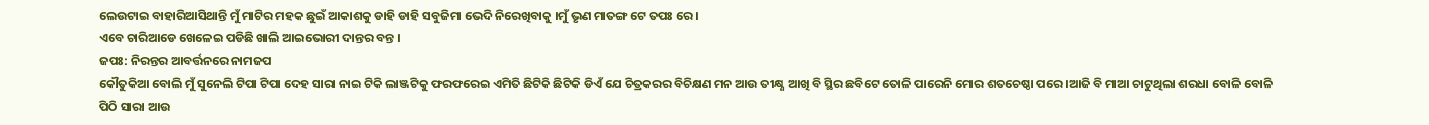ଲେଉଟାଇ ବାହାରିଆସିଥାନ୍ତି ମୁଁ ମାଟିର ମହକ ଛୁଇଁ ଆକାଶକୁ ଡାହି ଡାହି ସବୁଜିମା ଭେଦି ନିରେଖିବାକୁ ।ମୁଁ ଭୃଣ ମାତଙ୍ଗ ଟେ ତପଃ ରେ।
ଏବେ ଚାରିଆଡେ ଖେଳେଇ ପଡିଛି ଖାଲି ଆଇଭୋରୀ ଦାନ୍ତର ବନ୍ତ ।
ଜପଃ: ନିରନ୍ତର ଆବର୍ତ୍ତନରେ ନାମଜପ
କୌତୁକିଆ ବୋଲି ମୁଁ ସୁନେଲି ଟିପା ଟିପା ଦେହ ସାରା ନାଇ ଟିକି ଲାଞ୍ଜଟିକୁ ଫରଫରେଇ ଏମିତି ଛିଟିକି ଛିଟିକି ଡିଏଁ ଯେ ଚିତ୍ରକରର ବିଚିକ୍ଷଣ ମନ ଆଉ ତୀକ୍ଷ୍ଣ ଆଖି ବି ସ୍ଥିର ଛବିଟେ ତୋଳି ପାରେନି ମୋର ଶତଚେଷ୍ଠା ପରେ ।ଆଜି ବି ମାଆ ଚାଟୁଥିଲା ଶରଧା ବୋଳି ବୋଳି ପିଠି ସାରା ଆଉ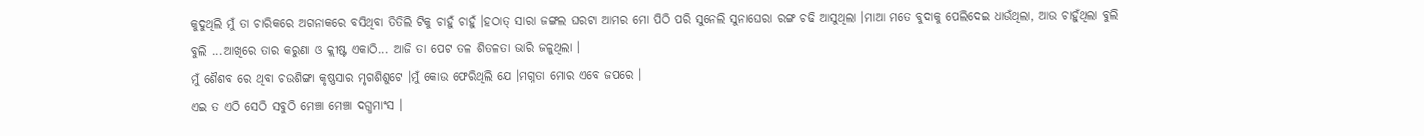କୁଦୁଥିଲି ମୁଁ ତା ଚାରିକରେ ଅଗନାକରେ ବସିଥିବା ତିତିଲି ଟିକୁ ଚାହୁଁ ଚାହୁଁ ।ହଠାତ୍ ସାରା ଜଙ୍ଗଲ ଘରଟା ଆମର ମୋ ପିଠି ପରି ସୁନେଲି ସୁନାଘେରା ରଙ୍ଗ ଚଢି ଆସୁଥିଲା ।ମାଆ ମତେ ବୁଦାକୁ ପେଲିଦେଇ ଧାଉଁଥିଲା, ଆଉ ଚାହୁଁଥିଲା ବୁଲି ବୁଲି ...ଆଖିରେ ତାର କରୁଣା ଓ କ୍ଲୀଷ୍ଟ ଏକାଠି... ଆଜି ତା ପେଟ ତଳ ଶିତଳତା ଭାରି ଜଳୁଥିଲା ।
ମୁଁ ଶୈଶବ ରେ ଥିବା ଚଉଶିଙ୍ଗା କୃଷ୍ଣସାର ମୃଗଶିଶୁଟେ ।ମୁଁ କୋଉ ଫେରିଥିଲି ଯେ ।ମଗ୍ନତା ମୋର ଏବେ ଜପରେ ।
ଏଇ ତ ଏଠି ସେଠି ସବୁଠି ମେଞ୍ଚା ମେଞ୍ଚା ଦଗ୍ଧମାଂସ ।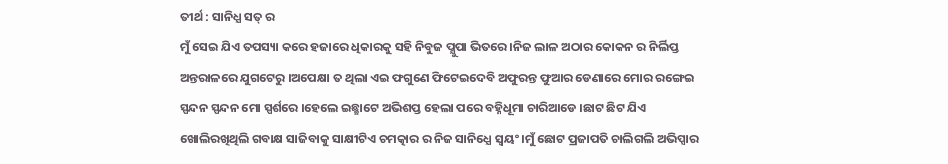ତୀର୍ଥ : ସାନିଧ୍ଯ ସତ୍ ର
ମୁଁ ସେଇ ଯିଏ ତପସ୍ୟା କରେ ହଜାରେ ଧିକାରକୁ ସହି ନିବୁଜ ପ୍ଯୁପା ଭିତରେ ।ନିଜ ଲାଳ ଅଠାର କୋକନ ର ନିର୍ଲିପ୍ତ ଅନ୍ତରାଳରେ ଯୁଗଟେରୁ ।ଅପେକ୍ଷା ତ ଥିଲା ଏଇ ଫଗୁଣେ ଫିଟେଇଦେବି ଅଫୁରନ୍ତ ଫୁଆର ଡେଣାରେ ମୋର ରଙ୍ଗେଇ ସ୍ପନ୍ଦନ ସ୍ପନ୍ଦନ ମୋ ସ୍ପର୍ଶରେ ।ହେଲେ ଇଛ୍ଛାଟେ ଅଭିଶପ୍ତ ହେଲା ପରେ ବହ୍ନିଧୂମା ଚାରିଆଡେ ।ଛାଟ ଛିଟ ଯିଏ ଖୋଲିରଖିଥିଲି ଗବାକ୍ଷ ସାଜିବାକୁ ସାକ୍ଷୀଟିଏ ଚମତ୍କାର ର ନିଜ ସାନିଧ୍ଯେ ସ୍ବୟଂ ।ମୁଁ ଛୋଟ ପ୍ରଜାପତି ଚାଲିଗଲି ଅଭିପ୍ସାର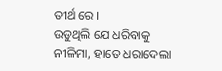ତୀର୍ଥ ରେ ।
ଉଡୁଥିଲି ଯେ ଧରିବାକୁ ନୀଳିମା, ହାତେ ଧରାଦେଲା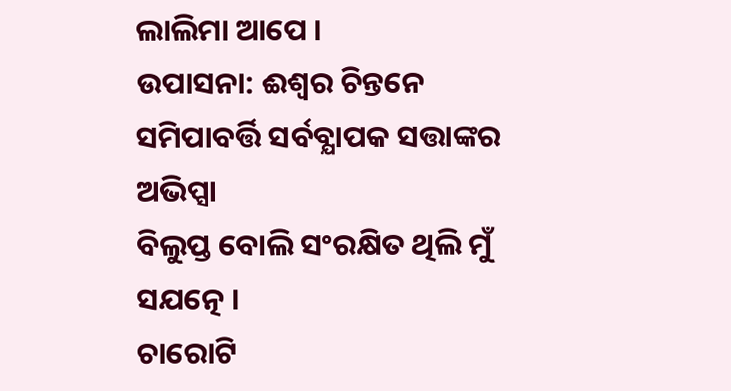ଲାଲିମା ଆପେ ।
ଉପାସନା: ଈଶ୍ବର ଚିନ୍ତନେ ସମିପାବର୍ତ୍ତି ସର୍ବବ୍ଯାପକ ସତ୍ତାଙ୍କର ଅଭିପ୍ସା
ବିଲୁପ୍ତ ବୋଲି ସଂରକ୍ଷିତ ଥିଲି ମୁଁ ସଯତ୍ନେ ।
ଚାରୋଟି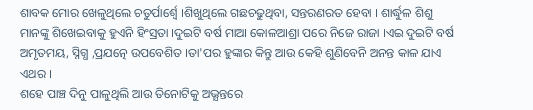ଶାବକ ମୋର ଖେଳୁଥିଲେ ଚତୁର୍ପାର୍ଶ୍ବେ ।ଶିଖୁଥିଲେ ଗଛଚଢୁଥିବା, ସନ୍ତରଣରତ ହେବା । ଶାର୍ଦ୍ଧୁଳ ଶିଶୁ ମାନଙ୍କୁ ଶିଖେଇବାକୁ ହୁଏନି ହିଂସ୍ରତା ।ଦୁଇଟି ବର୍ଷ ମାଆ କୋଳଆଶ୍ରା ପରେ ନିଜେ ରାଜା ।ଏଇ ଦୁଇଟି ବର୍ଷ ଅମୃତମୟ, ସ୍ନିଗ୍ଧ ,ପ୍ରଯତ୍ନେ ଉପବେଶିତ ।ତା'ପର ହୁଙ୍କାର କିନ୍ତୁ ଆଉ କେହି ଶୁଣିବେନି ଅନନ୍ତ କାଳ ଯାଏ ଏଥର ।
ଶହେ ପାଞ୍ଚ ଦିନୁ ପାଳୁଥିଲି ଆଉ ତିନୋଟିକୁ ଅଭ୍ଯନ୍ତରେ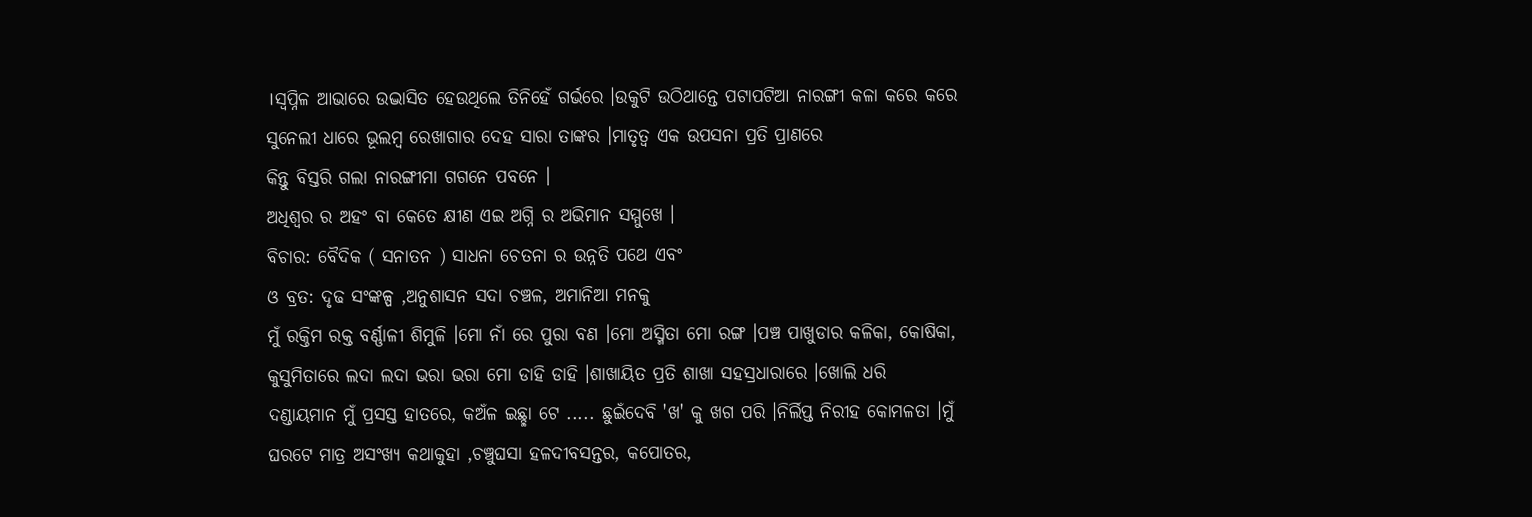।ସ୍ବପ୍ନିଳ ଆଭାରେ ଉଦ୍ଭାସିତ ହେଉଥିଲେ ତିନିହେଁ ଗର୍ଭରେ ।ଉକୁଟି ଉଠିଥାନ୍ତେ ପଟାପଟିଆ ନାରଙ୍ଗୀ କଳା କରେ କରେ ସୁନେଲୀ ଧାରେ ଭୂଲମ୍ବ ରେଖାଗାର ଦେହ ସାରା ତାଙ୍କର ।ମାତୃତ୍ବ ଏକ ଉପସନା ପ୍ରତି ପ୍ରାଣରେ
କିନ୍ତୁ ବିସ୍ତରି ଗଲା ନାରଙ୍ଗୀମା ଗଗନେ ପବନେ ।
ଅଧିଶ୍ବର ର ଅହଂ ବା କେତେ କ୍ଷୀଣ ଏଇ ଅଗ୍ନି ର ଅଭିମାନ ସମ୍ମୁଖେ ।
ବିଚାର: ବୈଦିକ ( ସନାତନ ) ସାଧନା ଚେତନା ର ଉନ୍ନତି ପଥେ ଏବଂ
ଓ ବ୍ରତ: ଦୃଢ ସଂଙ୍କଳ୍ପ ,ଅନୁଶାସନ ସଦା ଚଞ୍ଚଳ, ଅମାନିଆ ମନକୁ
ମୁଁ ରକ୍ତିମ ରକ୍ତ ବର୍ଣ୍ଣାଳୀ ଶିମୁଳି ।ମୋ ନାଁ ରେ ପୁରା ବଣ ।ମୋ ଅସ୍ମିତା ମୋ ରଙ୍ଗ ।ପଞ୍ଚ ପାଖୁଡାର କଳିକା, କୋଷିକା, କୁସୁମିତାରେ ଲଦା ଲଦା ଭରା ଭରା ମୋ ଡାହି ଡାହି ।ଶାଖାୟିତ ପ୍ରତି ଶାଖା ସହସ୍ରଧାରାରେ ।ଖୋଲି ଧରି ଦଣ୍ଡାୟମାନ ମୁଁ ପ୍ରସସ୍ତ ହାତରେ, କଅଁଳ ଇଛ୍ଛା ଟେ ..... ଛୁଇଁଦେବି 'ଖ' କୁ ଖଗ ପରି ।ନିର୍ଲିପ୍ତ ନିରୀହ କୋମଳତା ।ମୁଁ ଘରଟେ ମାତ୍ର ଅସଂଖ୍ୟ କଥାକୁହା ,ଚଞ୍ଚୁଘସା ହଳଦୀବସନ୍ତର, କପୋତର,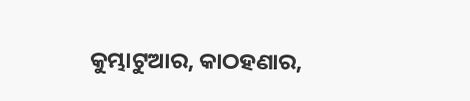କୁମ୍ଭାଟୁଆର, କାଠହଣାର,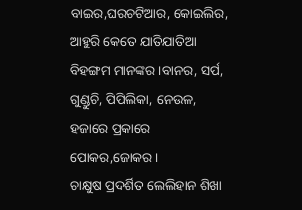ବାଇର,ଘରଚଟିଆର, କୋଇଲିର, ଆହୁରି କେତେ ଯାତିଯାତିଆ ବିହଙ୍ଗମ ମାନଙ୍କର ।ବାନର, ସର୍ପ, ଗୁଣ୍ଡୁଚି, ପିପିଲିକା, ନେଉଳ, ହଜାରେ ପ୍ରକାରେ ପୋକର,ଜୋକର ।
ଚାକ୍ଷୁଷ ପ୍ରଦର୍ଶିତ ଲେଲିହାନ ଶିଖା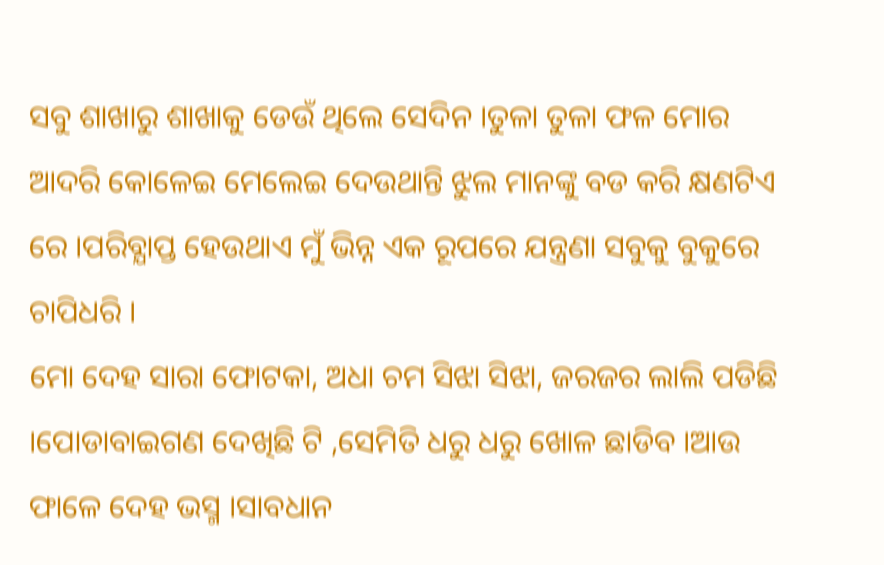ସବୁ ଶାଖାରୁ ଶାଖାକୁ ଡେଉଁ ଥିଲେ ସେଦିନ ।ତୁଳା ତୁଳା ଫଳ ମୋର ଆଦରି କୋଳେଇ ମେଲେଇ ଦେଉଥାନ୍ତି ଝୁଲ ମାନଙ୍କୁ ବଡ କରି କ୍ଷଣଟିଏ ରେ ।ପରିବ୍ଯାପ୍ତ ହେଉଥାଏ ମୁଁ ଭିନ୍ନ ଏକ ରୂପରେ ଯନ୍ତ୍ରଣା ସବୁକୁ ବୁକୁରେ ଚାପିଧରି ।
ମୋ ଦେହ ସାରା ଫୋଟକା, ଅଧା ଚମ ସିଝା ସିଝା, ଜରଜର ଲାଲି ପଡିଛି ।ପୋଡାବାଇଗଣ ଦେଖିଛି ଟି ,ସେମିତି ଧରୁ ଧରୁ ଖୋଳ ଛାଡିବ ।ଆଉ ଫାଳେ ଦେହ ଭସ୍ମ ।ସାବଧାନ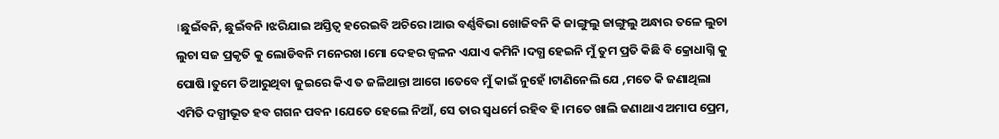।ଛୁଇଁବନି, ଛୁଇଁବନି ।ଝରିଯାଇ ଅସ୍ତିତ୍ଵ ହରେଇବି ଅଚିରେ ।ଆଉ ବର୍ଣ୍ଣବିଭା ଖୋଜିବନି କି ଜାଙ୍ଗୁଲୁ ଜାଙ୍ଗୁଲୁ ଅନ୍ଧାର ତଳେ ଲୁଚା ଲୁଚା ସଜ ପ୍ରକୃତି କୁ ଲୋଡିବନି ମନେରଖ ।ମୋ ଦେହର ଜ୍ବଳନ ଏଯାଏ କମିନି ।ଦଗ୍ଧ ହେଇନି ମୁଁ ତୁମ ପ୍ରତି କିଛି ବି କ୍ରୋଧାଗ୍ନି କୁ ପୋଷି ।ତୁମେ ତିଆରୁଥିବା ଜୁଇରେ କିଏ ତ ଜଳିଥାନ୍ତା ଆଗେ ।ତେବେ ମୁଁ କାଇଁ ନୁହେଁ ।ଟାଣିନେଲି ଯେ ,ମତେ କି ଜଣାଥିଲା ଏମିତି ଦଗ୍ଧୀଭୂତ ହବ ଗଗନ ପବନ ।ଯେତେ ହେଲେ ନିଆଁ, ସେ ତାର ସ୍ବଧର୍ମେ ରହିବ ହି ।ମତେ ଖାଲି ଜଣାଥାଏ ଅମାପ ପ୍ରେମ,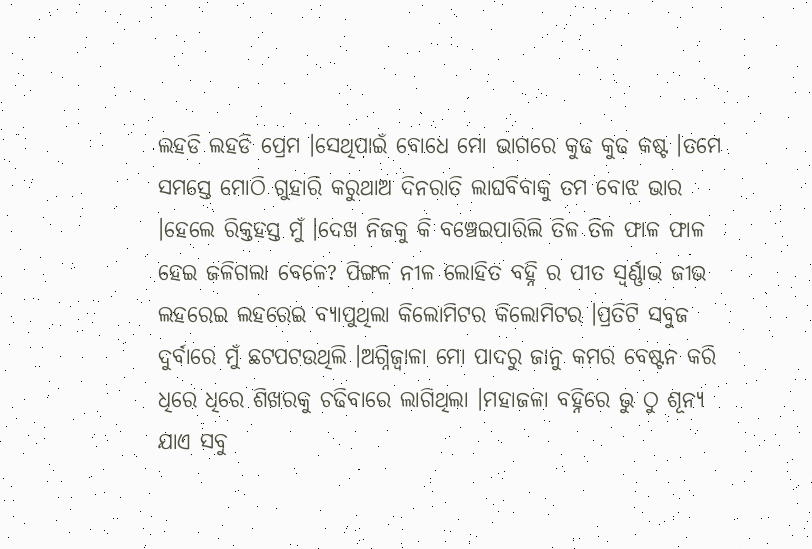ଲହଡି ଲହଡି ପ୍ରେମ ।ସେଥିପାଇଁ ବୋଧେ ମୋ ଭାଗରେ କୁଢ କୁଢ କଷ୍ଟ ।ତମେ ସମସ୍ତେ ମୋଠି ଗୁହାରି କରୁଥାଅ ଦିନରାତି ଲାଘବିବାକୁ ତମ ବୋଝ ଭାର ।ହେଲେ ରିକ୍ତହସ୍ତ ମୁଁ ।ଦେଖ ନିଜକୁ କି ବଞ୍ଚେଇପାରିଲି ତିଳ ତିଳ ଫାଳ ଫାଳ ହେଇ ଜଳିଗଲା ବେଳେ? ପିଙ୍ଗଳ ନୀଳ ଲୋହିତ ବହ୍ନି ର ପୀତ ସ୍ବର୍ଣ୍ଣାଭ ଜୀଭ ଲହରେଇ ଲହରେଇ ବ୍ଯାପୁଥିଲା କିଲୋମିଟର କିଲୋମିଟର ।ପ୍ରତିଟି ସବୁଜ ଦୁର୍ବାରେ ମୁଁ ଛଟପଟଉଥିଲି ।ଅଗ୍ନିଜ୍ବାଳା ମୋ ପାଦରୁ ଜାନୁ କମର ବେଷ୍ଟନ କରି ଧିରେ ଧିରେ ଶିଖରକୁ ଚଢିବାରେ ଲାଗିଥିଲା ।ମହାଜଳା ବହ୍ନିରେ ଭୁ ଠୁ ଶୂନ୍ୟ ଯାଏ ସବୁ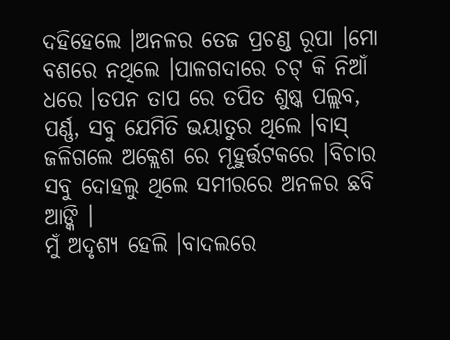ଦହିହେଲେ ।ଅନଳର ତେଜ ପ୍ରଚଣ୍ଡ ରୂପା ।ମୋ ବଶରେ ନଥିଲେ ।ପାଳଗଦାରେ ଚଟ୍ କି ନିଆଁ ଧରେ ।ତପନ ତାପ ରେ ତପିତ ଶୁଷ୍କ ପଲ୍ଲବ, ପର୍ଣ୍ଣ, ସବୁ ଯେମିତି ଭୟାତୁର ଥିଲେ ।ବାସ୍ ଜଳିଗଲେ ଅକ୍ଲେଶ ରେ ମୂହୁର୍ତ୍ତଟକରେ ।ବିଚାର ସବୁ ଦୋହଲୁ ଥିଲେ ସମୀରରେ ଅନଳର ଛବି ଆଙ୍କି ।
ମୁଁ ଅଦୃଶ୍ୟ ହେଲି ।ବାଦଲରେ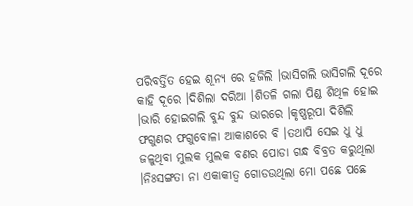ପରିବର୍ତ୍ତିତ ହେଇ ଶୂନ୍ୟ ରେ ହଜିଲି ।ଭାସିଗଲି ଭାସିଗଲି ଦୂରେ କାହି ଦୂରେ ।ଦିଶିଲା ଦରିଆ ।ଶିତଳି ଗଲା ପିଣ୍ଡ ଶିଥିଳ ହୋଇ ।ଭାରି ହୋଇଗଲି ବୁନ୍ଦ ବୁନ୍ଦ ଭାରରେ ।କୃଷ୍ଣରୂପା ଦିଶିଲି ଫଗୁଣର ଫଗୁବୋଳା ଆକାଶରେ ବି ।ତଥାପି ସେଇ ଧୁ ଧୁ ଜଳୁଥିବା ମୁଲକ ମୁଲକ ବଣର ପୋଡା ଗନ୍ଧ ବିବ୍ରତ କରୁଥିଲା ।ନିଃସଙ୍ଗତା ନା ଏକାକୀତ୍ବ ଗୋଡଉଥିଲା ମୋ ପଛେ ପଛେ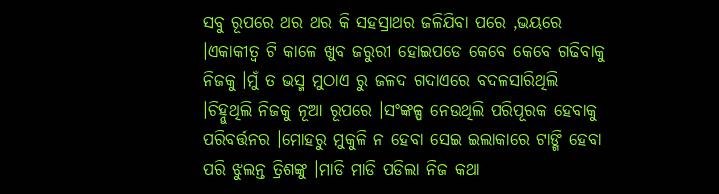ସବୁ ରୂପରେ ଥର ଥର କି ସହସ୍ରାଥର ଜଳିଯିବା ପରେ ,ଭୟରେ ।ଏକାକୀତ୍ବ ଟି କାଳେ ଖୁବ ଜରୁରୀ ହୋଇପଡେ କେବେ କେବେ ଗଢିବାକୁ ନିଜକୁ ।ମୁଁ ତ ଭସ୍ମ ମୁଠାଏ ରୁ ଜଳଦ ଗଦାଏରେ ବଦଳସାରିଥିଲି ।ଚିହ୍ନୁଥିଲି ନିଜକୁ ନୂଆ ରୂପରେ ।ସଂଙ୍କଳ୍ପ ନେଉଥିଲି ପରିପୂରକ ହେବାକୁ ପରିବର୍ତ୍ତନର ।ମୋହରୁ ମୁକୁଳି ନ ହେବା ସେଇ ଇଲାକାରେ ଟାଙ୍ଗି ହେବା ପରି ଝୁଲନ୍ତ ତ୍ରିଶଙ୍କୁ ।ମାଡି ମାଡି ପଡିଲା ନିଜ କଥା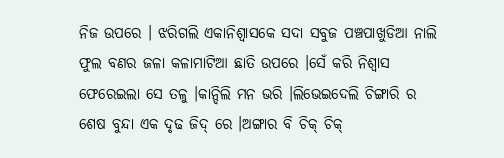ନିଜ ଉପରେ । ଝରିଗଲି ଏକାନିଶ୍ବାସକେ ସଦା ସବୁଜ ପଞ୍ଚପାଖୁଡିଆ ନାଲି ଫୁଲ ବଣର ଜଳା କଳାମାଟିଆ ଛାତି ଉପରେ ।ସେଁ କରି ନିଶ୍ବାସ ଫେରେଇଲା ସେ ତଳୁ ।କାନ୍ଦିଲି ମନ ଭରି ।ଲିଭେଇଦେଲି ଚିଙ୍ଗାରି ର ଶେଷ ବୁନ୍ଦା ଏକ ଦୃଢ ଜିଦ୍ ରେ ।ଅଙ୍ଗାର ବି ଚିକ୍ ଚିକ୍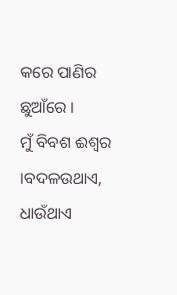କରେ ପାଣିର ଛୁଆଁରେ ।
ମୁଁ ବିବଶ ଈଶ୍ବର ।ବଦଳଉଥାଏ, ଧାଉଁଥାଏ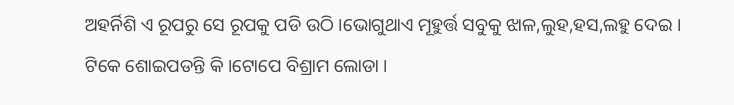ଅହର୍ନିଶି ଏ ରୂପରୁ ସେ ରୂପକୁ ପଡି ଉଠି ।ଭୋଗୁଥାଏ ମୂହୁର୍ତ୍ତ ସବୁକୁ ଝାଳ,ଲୁହ,ହସ,ଲହୁ ଦେଇ ।
ଟିକେ ଶୋଇପଡନ୍ତି କି ।ଟୋପେ ବିଶ୍ରାମ ଲୋଡା ।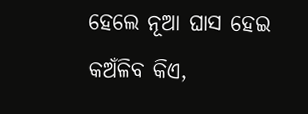ହେଲେ ନୂଆ ଘାସ ହେଇ କଅଁଳିବ କିଏ,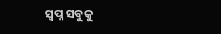ସ୍ବପ୍ନ ସବୁକୁ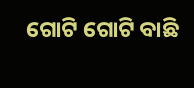ଗୋଟି ଗୋଟି ବାଛି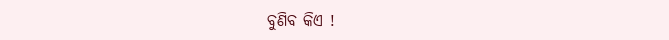ବୁଣିବ କିଏ !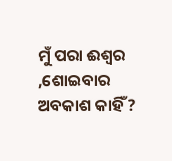ମୁଁ ପରା ଈଶ୍ବର ,ଶୋଇବାର ଅବକାଶ କାହିଁ ?